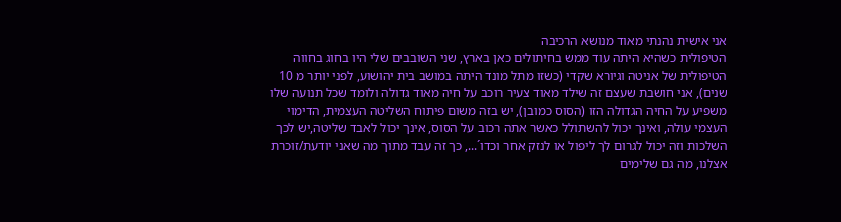אני אישית נהנתי מאוד מנושא הרכיבה
הטיפולית כשהיא היתה עוד ממש בחיתולים כאן בארץ, שני השובבים שלי היו בחוג בחווה הטיפולית של אניטה וגיורא שקדי (כשזו מתל מונד היתה במושב בית יהושוע, לפני יותר מ 10 שנים), אני חושבת שעצם זה שילד מאוד צעיר רוכב על חיה מאוד גדולה ולומד שכל תנועה שלו משפיע על החיה הגדולה הזו (הסוס כמובן), יש בזה משום פיתוח השליטה העצמית, הדימוי העצמי עולה, ואינך יכול להשתולל כאשר אתה רכוב על הסוס, אינך יכול לאבד שליטה,יש לכך השלכות וזה יכול לגרום לך ליפול או לנזק אחר וכדו´..., כך זה עבד מתוך מה שאני יודעת/זוכרת אצלנו, מה גם שלימים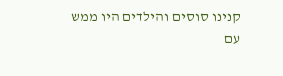קנינו סוסים והילדים היו ממש עם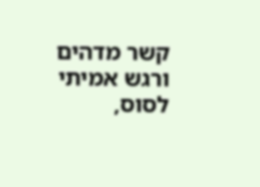קשר מדהים ורגש אמיתי לסוס,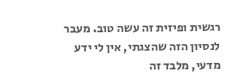רגשית ופיזית זה עשה טוב. מעבר לנסיון הזה שהצגתי, אין לי ידע מדעי, מלבד זה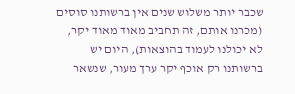שכבר יותר משלוש שנים אין ברשותנו סוסים (מכרנו אותם, זה תחביב מאוד מאוד יקר, לא יכולנו לעמוד בהוצאות), היום יש ברשותנו רק אוכף יקר ערך מעור, שנשאר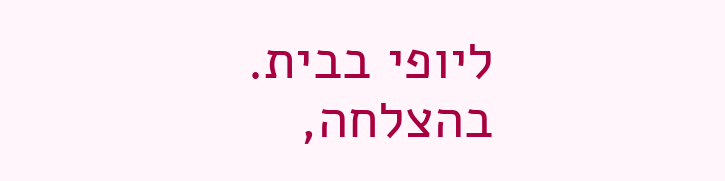ליופי בבית. בהצלחה,